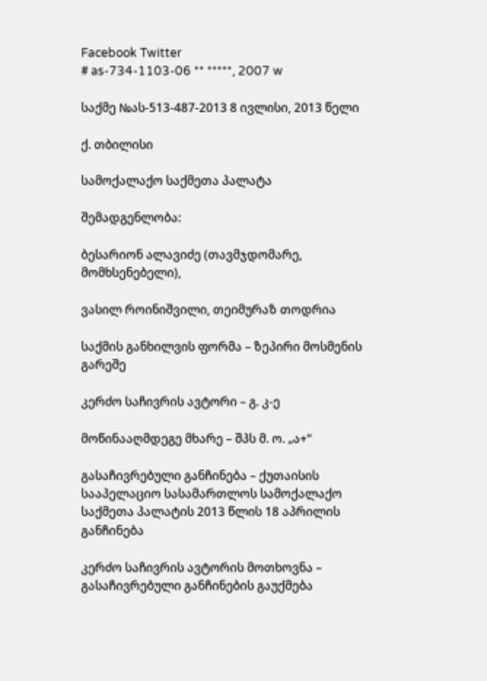Facebook Twitter
# as-734-1103-06 ** *****, 2007 w

საქმე №ას-513-487-2013 8 ივლისი, 2013 წელი

ქ. თბილისი

სამოქალაქო საქმეთა პალატა

შემადგენლობა:

ბესარიონ ალავიძე (თავმჯდომარე, მომხსენებელი),

ვასილ როინიშვილი, თეიმურაზ თოდრია

საქმის განხილვის ფორმა – ზეპირი მოსმენის გარეშე

კერძო საჩივრის ავტორი – გ. კ-ე

მოწინააღმდეგე მხარე – შპს მ. ო. „ა+“

გასაჩივრებული განჩინება – ქუთაისის სააპელაციო სასამართლოს სამოქალაქო საქმეთა პალატის 2013 წლის 18 აპრილის განჩინება

კერძო საჩივრის ავტორის მოთხოვნა – გასაჩივრებული განჩინების გაუქმება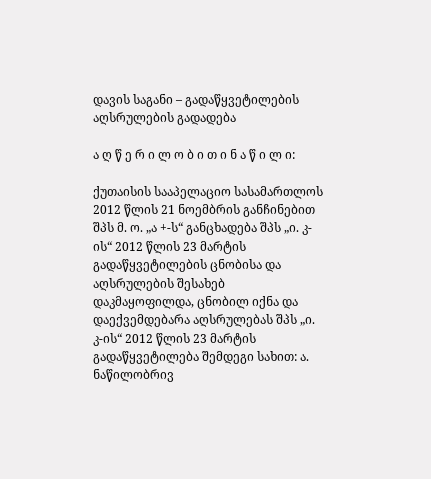დავის საგანი – გადაწყვეტილების აღსრულების გადადება

ა ღ წ ე რ ი ლ ო ბ ი თ ი ნ ა წ ი ლ ი:

ქუთაისის სააპელაციო სასამართლოს 2012 წლის 21 ნოემბრის განჩინებით შპს მ. ო. „ა +-ს“ განცხადება შპს „ი. კ-ის“ 2012 წლის 23 მარტის გადაწყვეტილების ცნობისა და აღსრულების შესახებ დაკმაყოფილდა, ცნობილ იქნა და დაექვემდებარა აღსრულებას შპს „ი. კ-ის“ 2012 წლის 23 მარტის გადაწყვეტილება შემდეგი სახით: ა. ნაწილობრივ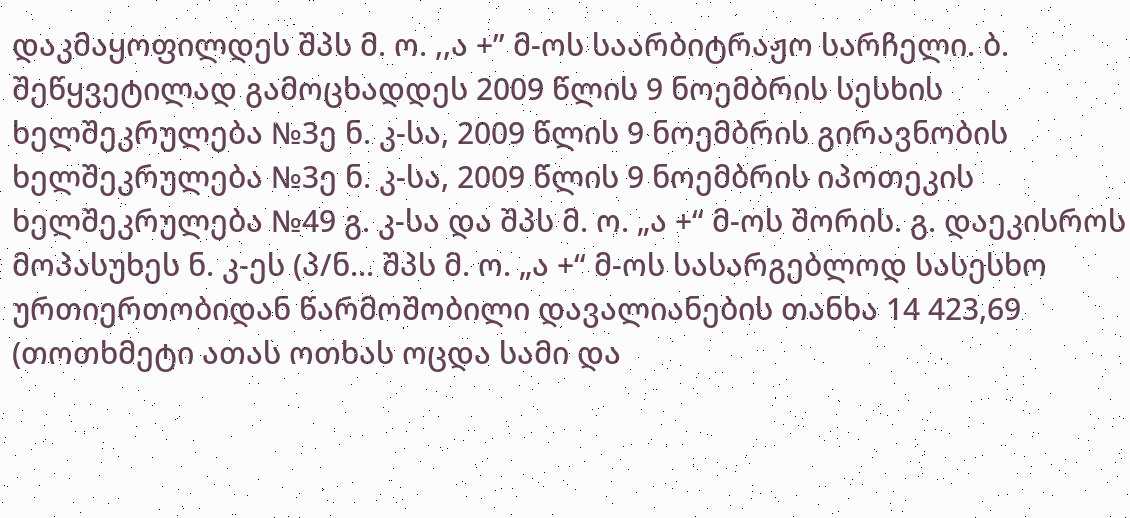დაკმაყოფილდეს შპს მ. ო. ,,ა +” მ-ოს საარბიტრაჟო სარჩელი. ბ. შეწყვეტილად გამოცხადდეს 2009 წლის 9 ნოემბრის სესხის ხელშეკრულება №3ე ნ. კ-სა, 2009 წლის 9 ნოემბრის გირავნობის ხელშეკრულება №3ე ნ. კ-სა, 2009 წლის 9 ნოემბრის იპოთეკის ხელშეკრულება №49 გ. კ-სა და შპს მ. ო. „ა +“ მ-ოს შორის. გ. დაეკისროს მოპასუხეს ნ. კ-ეს (პ/ნ... შპს მ. ო. „ა +“ მ-ოს სასარგებლოდ სასესხო ურთიერთობიდან წარმოშობილი დავალიანების თანხა 14 423,69 (თოთხმეტი ათას ოთხას ოცდა სამი და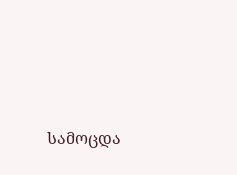სამოცდა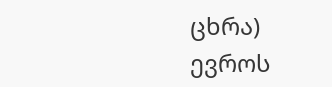ცხრა) ევროს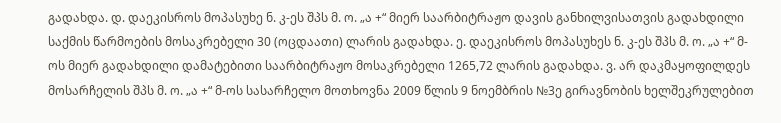გადახდა. დ. დაეკისროს მოპასუხე ნ. კ-ეს შპს მ. ო. „ა +“ მიერ საარბიტრაჟო დავის განხილვისათვის გადახდილი საქმის წარმოების მოსაკრებელი 30 (ოცდაათი) ლარის გადახდა. ე. დაეკისროს მოპასუხეს ნ. კ-ეს შპს მ. ო. „ა +“ მ-ოს მიერ გადახდილი დამატებითი საარბიტრაჟო მოსაკრებელი 1265,72 ლარის გადახდა. ვ. არ დაკმაყოფილდეს მოსარჩელის შპს მ. ო. „ა +“ მ-ოს სასარჩელო მოთხოვნა 2009 წლის 9 ნოემბრის №3ე გირავნობის ხელშეკრულებით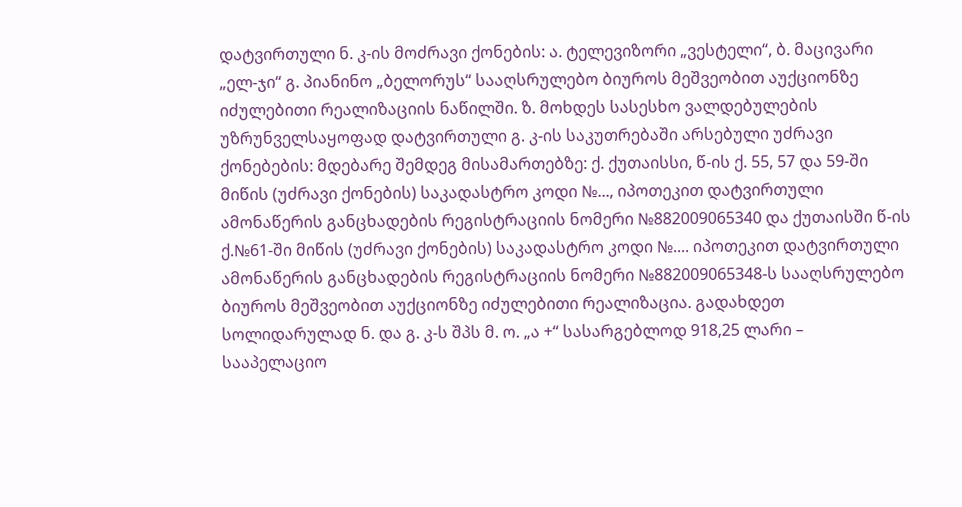დატვირთული ნ. კ-ის მოძრავი ქონების: ა. ტელევიზორი „ვესტელი“, ბ. მაცივარი „ელ-ჯი“ გ. პიანინო „ბელორუს“ სააღსრულებო ბიუროს მეშვეობით აუქციონზე იძულებითი რეალიზაციის ნაწილში. ზ. მოხდეს სასესხო ვალდებულების უზრუნველსაყოფად დატვირთული გ. კ-ის საკუთრებაში არსებული უძრავი ქონებების: მდებარე შემდეგ მისამართებზე: ქ. ქუთაისსი, წ-ის ქ. 55, 57 და 59-ში მიწის (უძრავი ქონების) საკადასტრო კოდი №..., იპოთეკით დატვირთული ამონაწერის განცხადების რეგისტრაციის ნომერი №882009065340 და ქუთაისში წ-ის ქ.№61-ში მიწის (უძრავი ქონების) საკადასტრო კოდი №.... იპოთეკით დატვირთული ამონაწერის განცხადების რეგისტრაციის ნომერი №882009065348-ს სააღსრულებო ბიუროს მეშვეობით აუქციონზე იძულებითი რეალიზაცია. გადახდეთ სოლიდარულად ნ. და გ. კ-ს შპს მ. ო. „ა +“ სასარგებლოდ 918,25 ლარი – სააპელაციო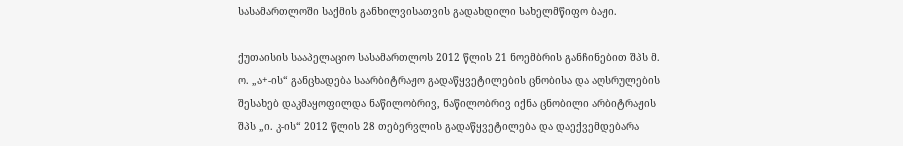სასამართლოში საქმის განხილვისათვის გადახდილი სახელმწიფო ბაჟი.

ქუთაისის სააპელაციო სასამართლოს 2012 წლის 21 ნოემბრის განჩინებით შპს მ. ო. „ა+-ის“ განცხადება საარბიტრაჟო გადაწყვეტილების ცნობისა და აღსრულების შესახებ დაკმაყოფილდა ნაწილობრივ, ნაწილობრივ იქნა ცნობილი არბიტრაჟის შპს „ი. კ-ის“ 2012 წლის 28 თებერვლის გადაწყვეტილება და დაექვემდებარა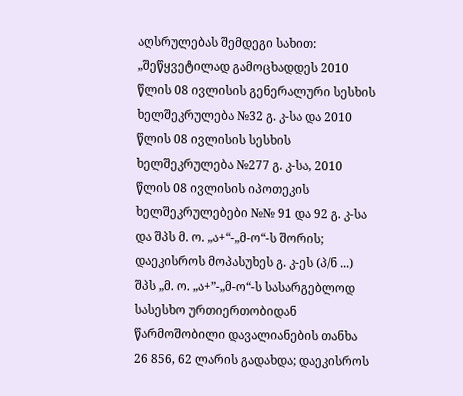აღსრულებას შემდეგი სახით: „შეწყვეტილად გამოცხადდეს 2010 წლის 08 ივლისის გენერალური სესხის ხელშეკრულება №32 გ. კ-სა და 2010 წლის 08 ივლისის სესხის ხელშეკრულება №277 გ. კ-სა, 2010 წლის 08 ივლისის იპოთეკის ხელშეკრულებები №№ 91 და 92 გ. კ-სა და შპს მ. ო. „ა+“-„მ-ო“-ს შორის; დაეკისროს მოპასუხეს გ. კ-ეს (პ/ნ ...) შპს „მ. ო. „ა+”-„მ-ო“-ს სასარგებლოდ სასესხო ურთიერთობიდან წარმოშობილი დავალიანების თანხა 26 856, 62 ლარის გადახდა; დაეკისროს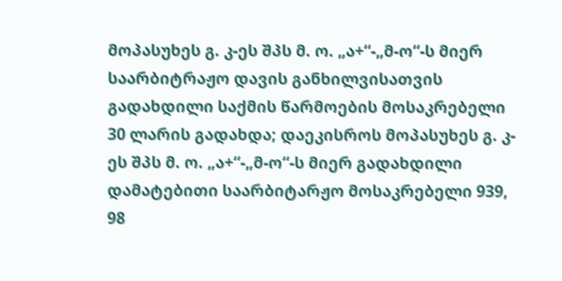მოპასუხეს გ. კ-ეს შპს მ. ო. „ა+“-„მ-ო“-ს მიერ საარბიტრაჟო დავის განხილვისათვის გადახდილი საქმის წარმოების მოსაკრებელი 30 ლარის გადახდა; დაეკისროს მოპასუხეს გ. კ-ეს შპს მ. ო. „ა+“-„მ-ო“-ს მიერ გადახდილი დამატებითი საარბიტარჟო მოსაკრებელი 939, 98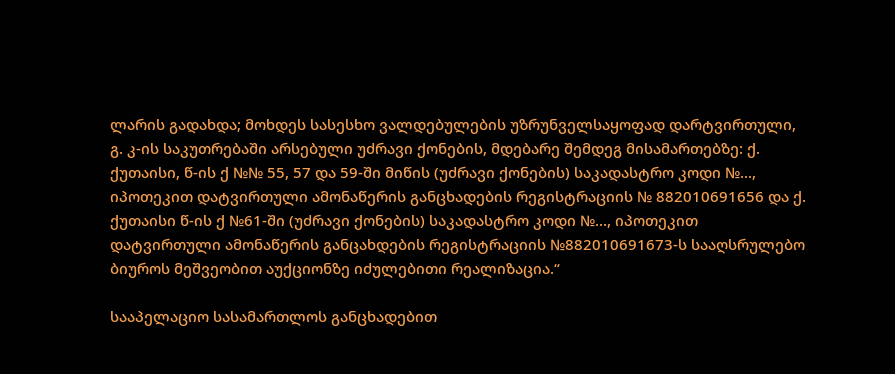ლარის გადახდა; მოხდეს სასესხო ვალდებულების უზრუნველსაყოფად დარტვირთული, გ. კ-ის საკუთრებაში არსებული უძრავი ქონების, მდებარე შემდეგ მისამართებზე: ქ. ქუთაისი, წ-ის ქ №№ 55, 57 და 59-ში მიწის (უძრავი ქონების) საკადასტრო კოდი №..., იპოთეკით დატვირთული ამონაწერის განცხადების რეგისტრაციის № 882010691656 და ქ. ქუთაისი წ-ის ქ №61-ში (უძრავი ქონების) საკადასტრო კოდი №..., იპოთეკით დატვირთული ამონაწერის განცახდების რეგისტრაციის №882010691673-ს სააღსრულებო ბიუროს მეშვეობით აუქციონზე იძულებითი რეალიზაცია.“

სააპელაციო სასამართლოს განცხადებით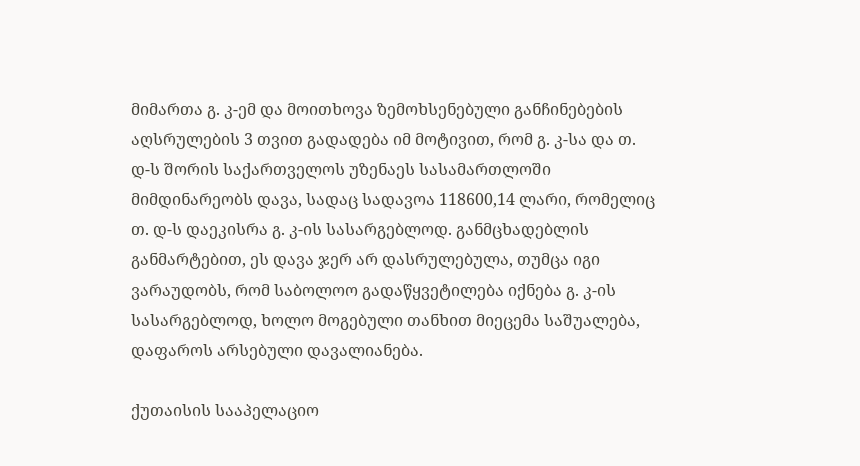მიმართა გ. კ-ემ და მოითხოვა ზემოხსენებული განჩინებების აღსრულების 3 თვით გადადება იმ მოტივით, რომ გ. კ-სა და თ. დ-ს შორის საქართველოს უზენაეს სასამართლოში მიმდინარეობს დავა, სადაც სადავოა 118600,14 ლარი, რომელიც თ. დ-ს დაეკისრა გ. კ-ის სასარგებლოდ. განმცხადებლის განმარტებით, ეს დავა ჯერ არ დასრულებულა, თუმცა იგი ვარაუდობს, რომ საბოლოო გადაწყვეტილება იქნება გ. კ-ის სასარგებლოდ, ხოლო მოგებული თანხით მიეცემა საშუალება, დაფაროს არსებული დავალიანება.

ქუთაისის სააპელაციო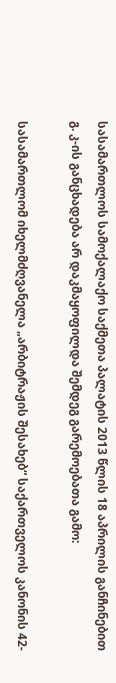სასამართლოს სამოქალაქო საქმეთა პალატის 2013 წლის 18 აპრილის განჩინებით გ. კ-ის განცხადება არ დაკმაყოფილდა შემდეგ გარემოებათა გამო:

სასამართლომ იხელმძღვანელა „არბიტრაჟის შესახებ“ საქართველოს კანონის 42-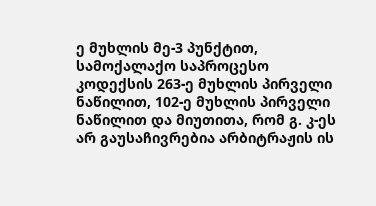ე მუხლის მე-3 პუნქტით, სამოქალაქო საპროცესო კოდექსის 263-ე მუხლის პირველი ნაწილით, 102-ე მუხლის პირველი ნაწილით და მიუთითა, რომ გ. კ-ეს არ გაუსაჩივრებია არბიტრაჟის ის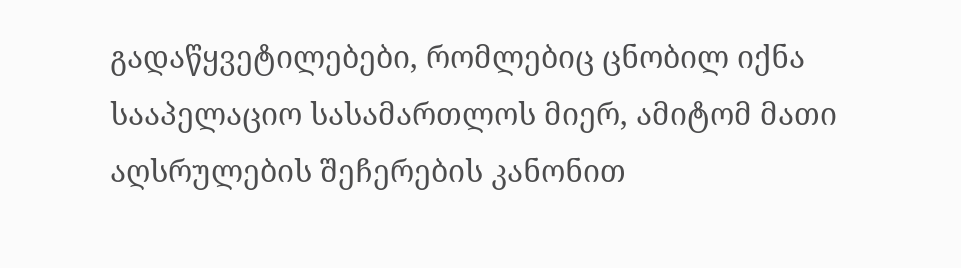გადაწყვეტილებები, რომლებიც ცნობილ იქნა სააპელაციო სასამართლოს მიერ, ამიტომ მათი აღსრულების შეჩერების კანონით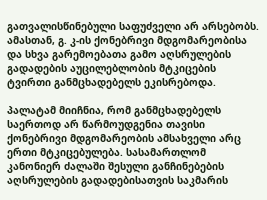გათვალისწინებული საფუძველი არ არსებობს. ამასთან, გ. კ-ის ქონებრივი მდგომარეობისა და სხვა გარემოებათა გამო აღსრულების გადადების აუცილებლობის მტკიცების ტვირთი განმცხადებელს ეკისრებოდა.

პალატამ მიიჩნია, რომ განმცხადებელს საერთოდ არ წარმოუდგენია თავისი ქონებრივი მდგომარეობის ამსახველი არც ერთი მტკიცებულება. სასამართლომ კანონიერ ძალაში შესული განჩინებების აღსრულების გადადებისათვის საკმარის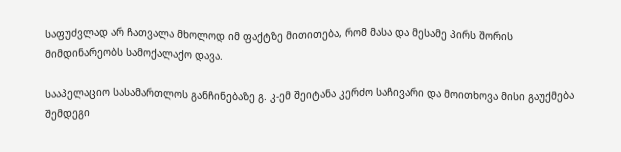საფუძვლად არ ჩათვალა მხოლოდ იმ ფაქტზე მითითება, რომ მასა და მესამე პირს შორის მიმდინარეობს სამოქალაქო დავა.

სააპელაციო სასამართლოს განჩინებაზე გ. კ-ემ შეიტანა კერძო საჩივარი და მოითხოვა მისი გაუქმება შემდეგი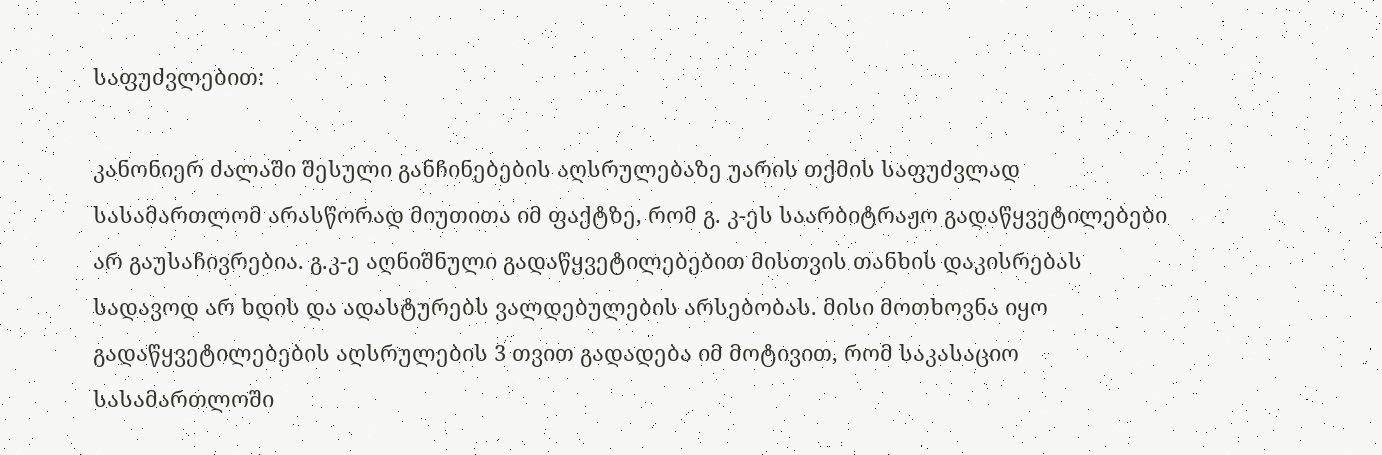საფუძვლებით:

კანონიერ ძალაში შესული განჩინებების აღსრულებაზე უარის თქმის საფუძვლად სასამართლომ არასწორად მიუთითა იმ ფაქტზე, რომ გ. კ-ეს საარბიტრაჟო გადაწყვეტილებები არ გაუსაჩივრებია. გ.კ-ე აღნიშნული გადაწყვეტილებებით მისთვის თანხის დაკისრებას სადავოდ არ ხდის და ადასტურებს ვალდებულების არსებობას. მისი მოთხოვნა იყო გადაწყვეტილებების აღსრულების 3 თვით გადადება იმ მოტივით, რომ საკასაციო სასამართლოში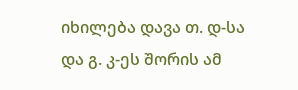იხილება დავა თ. დ-სა და გ. კ-ეს შორის ამ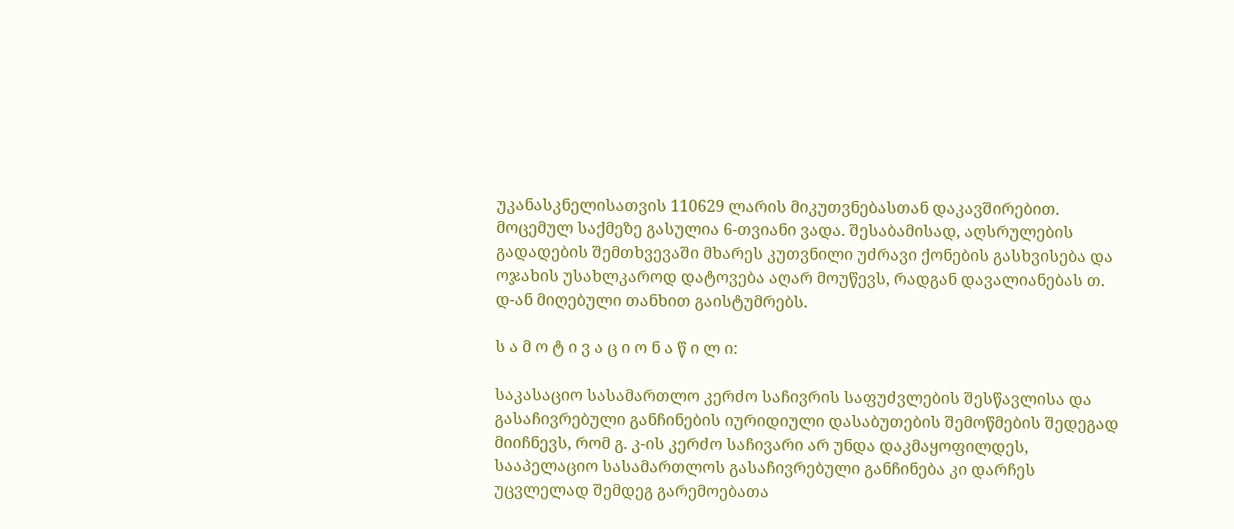უკანასკნელისათვის 110629 ლარის მიკუთვნებასთან დაკავშირებით. მოცემულ საქმეზე გასულია 6-თვიანი ვადა. შესაბამისად, აღსრულების გადადების შემთხვევაში მხარეს კუთვნილი უძრავი ქონების გასხვისება და ოჯახის უსახლკაროდ დატოვება აღარ მოუწევს, რადგან დავალიანებას თ. დ-ან მიღებული თანხით გაისტუმრებს.

ს ა მ ო ტ ი ვ ა ც ი ო ნ ა წ ი ლ ი:

საკასაციო სასამართლო კერძო საჩივრის საფუძვლების შესწავლისა და გასაჩივრებული განჩინების იურიდიული დასაბუთების შემოწმების შედეგად მიიჩნევს, რომ გ. კ-ის კერძო საჩივარი არ უნდა დაკმაყოფილდეს, სააპელაციო სასამართლოს გასაჩივრებული განჩინება კი დარჩეს უცვლელად შემდეგ გარემოებათა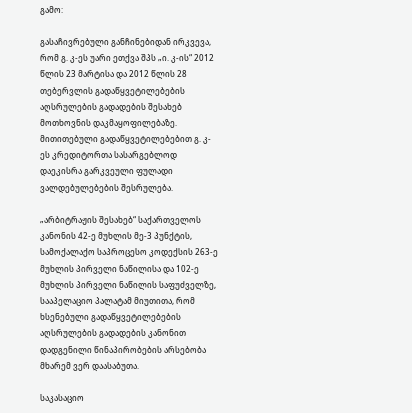გამო:

გასაჩივრებული განჩინებიდან ირკვევა, რომ გ. კ-ეს უარი ეთქვა შპს „ი. კ-ის“ 2012 წლის 23 მარტისა და 2012 წლის 28 თებერვლის გადაწყვეტილებების აღსრულების გადადების შესახებ მოთხოვნის დაკმაყოფილებაზე. მითითებული გადაწყვეტილებებით გ. კ-ეს კრედიტორთა სასარგებლოდ დაეკისრა გარკვეული ფულადი ვალდებულებების შესრულება.

„არბიტრაჟის შესახებ“ საქართველოს კანონის 42-ე მუხლის მე-3 პუნქტის, სამოქალაქო საპროცესო კოდექსის 263-ე მუხლის პირველი ნაწილისა და 102-ე მუხლის პირველი ნაწილის საფუძველზე, სააპელაციო პალატამ მიუთითა, რომ ხსენებული გადაწყვეტილებების აღსრულების გადადების კანონით დადგენილი წინაპირობების არსებობა მხარემ ვერ დაასაბუთა.

საკასაციო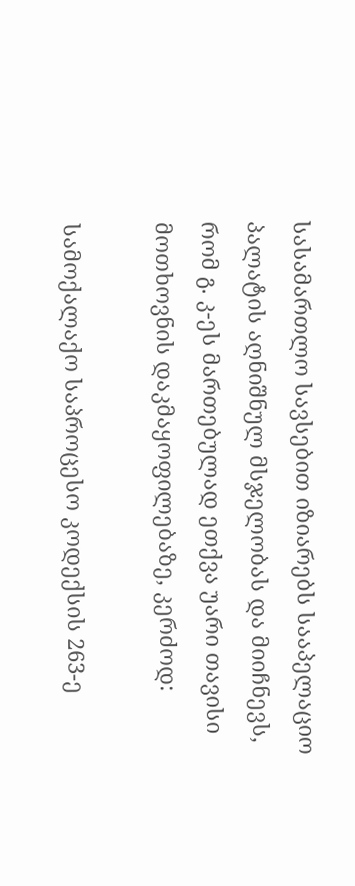სასამართლო სავსებით იზიარებს სააპელაციო პალატის აღნიშნულ მსჯელობას და მიიჩნევს, რომ გ. კ-ეს მართებულად ეთქვა უარი თავისი მოთხოვნის დაკმაყოფილებაზე, კერძოდ:

სამოქალაქო საპროცესო კოდექსის 263-ე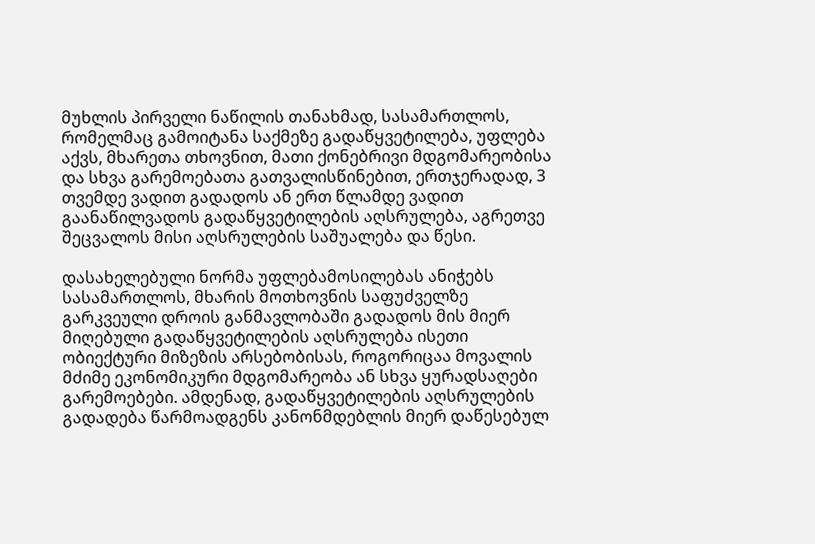მუხლის პირველი ნაწილის თანახმად, სასამართლოს, რომელმაც გამოიტანა საქმეზე გადაწყვეტილება, უფლება აქვს, მხარეთა თხოვნით, მათი ქონებრივი მდგომარეობისა და სხვა გარემოებათა გათვალისწინებით, ერთჯერადად, 3 თვემდე ვადით გადადოს ან ერთ წლამდე ვადით გაანაწილვადოს გადაწყვეტილების აღსრულება, აგრეთვე შეცვალოს მისი აღსრულების საშუალება და წესი.

დასახელებული ნორმა უფლებამოსილებას ანიჭებს სასამართლოს, მხარის მოთხოვნის საფუძველზე გარკვეული დროის განმავლობაში გადადოს მის მიერ მიღებული გადაწყვეტილების აღსრულება ისეთი ობიექტური მიზეზის არსებობისას, როგორიცაა მოვალის მძიმე ეკონომიკური მდგომარეობა ან სხვა ყურადსაღები გარემოებები. ამდენად, გადაწყვეტილების აღსრულების გადადება წარმოადგენს კანონმდებლის მიერ დაწესებულ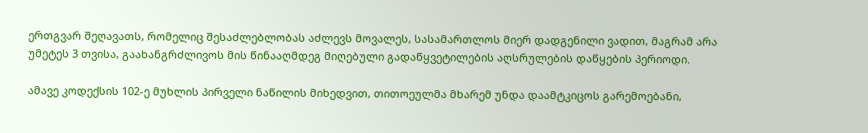ერთგვარ შეღავათს, რომელიც შესაძლებლობას აძლევს მოვალეს, სასამართლოს მიერ დადგენილი ვადით, მაგრამ არა უმეტეს 3 თვისა, გაახანგრძლივოს მის წინააღმდეგ მიღებული გადაწყვეტილების აღსრულების დაწყების პერიოდი.

ამავე კოდექსის 102-ე მუხლის პირველი ნაწილის მიხედვით, თითოეულმა მხარემ უნდა დაამტკიცოს გარემოებანი,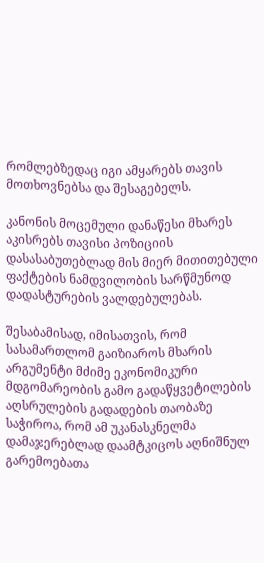რომლებზედაც იგი ამყარებს თავის მოთხოვნებსა და შესაგებელს.

კანონის მოცემული დანაწესი მხარეს აკისრებს თავისი პოზიციის დასასაბუთებლად მის მიერ მითითებული ფაქტების ნამდვილობის სარწმუნოდ დადასტურების ვალდებულებას.

შესაბამისად, იმისათვის, რომ სასამართლომ გაიზიაროს მხარის არგუმენტი მძიმე ეკონომიკური მდგომარეობის გამო გადაწყვეტილების აღსრულების გადადების თაობაზე საჭიროა, რომ ამ უკანასკნელმა დამაჯერებლად დაამტკიცოს აღნიშნულ გარემოებათა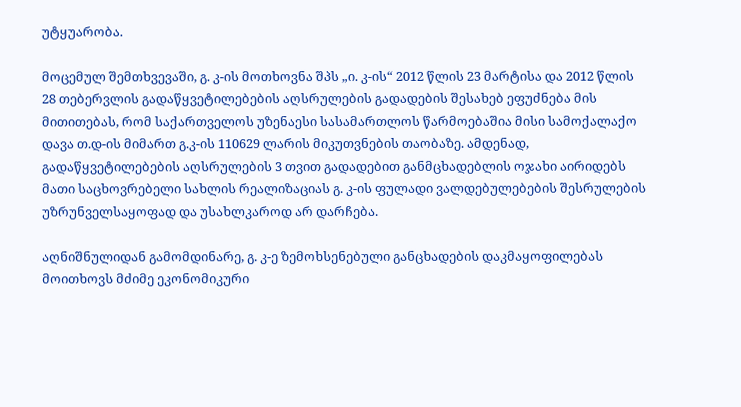უტყუარობა.

მოცემულ შემთხვევაში, გ. კ-ის მოთხოვნა შპს „ი. კ-ის“ 2012 წლის 23 მარტისა და 2012 წლის 28 თებერვლის გადაწყვეტილებების აღსრულების გადადების შესახებ ეფუძნება მის მითითებას, რომ საქართველოს უზენაესი სასამართლოს წარმოებაშია მისი სამოქალაქო დავა თ.დ-ის მიმართ გ.კ-ის 110629 ლარის მიკუთვნების თაობაზე. ამდენად, გადაწყვეტილებების აღსრულების 3 თვით გადადებით განმცხადებლის ოჯახი აირიდებს მათი საცხოვრებელი სახლის რეალიზაციას გ. კ-ის ფულადი ვალდებულებების შესრულების უზრუნველსაყოფად და უსახლკაროდ არ დარჩება.

აღნიშნულიდან გამომდინარე, გ. კ-ე ზემოხსენებული განცხადების დაკმაყოფილებას მოითხოვს მძიმე ეკონომიკური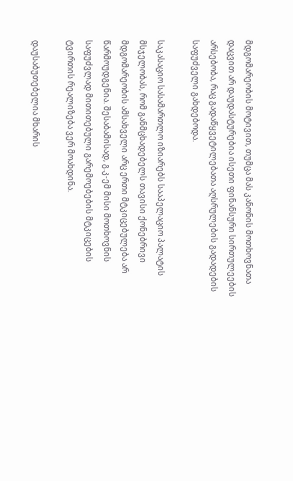მდგომარეობის მოტივით, თუმცა მას კანონის მოთხოვნათა დაცვით არ დაუდასტურებია ისეთი ფინანსური სირთულეების არსებობა, რაც გადაწყვეტილებათა აღსრულების გადადების საფუძველი გახდებოდა.

საკასაციო სასამართლო იზიარებს სააპელაციო პალატის მსჯელობას, რომ განმცხადებელს თავისი ქონებრივი მდგომარეობის ამსახველი არც ერთი მტკიცებულება არ წარმოუდგენია. შესაბამისად, გ.კ-ემ მისი მოთხოვნის საფუძვლად მითითებული გარემოებების მტკიცების ტვირთის რეალიზება ვერ მოახდინა.

დაუსაბუთებელია მხარის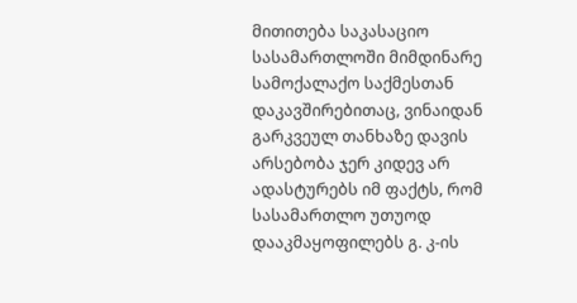მითითება საკასაციო სასამართლოში მიმდინარე სამოქალაქო საქმესთან დაკავშირებითაც, ვინაიდან გარკვეულ თანხაზე დავის არსებობა ჯერ კიდევ არ ადასტურებს იმ ფაქტს, რომ სასამართლო უთუოდ დააკმაყოფილებს გ. კ-ის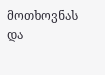მოთხოვნას და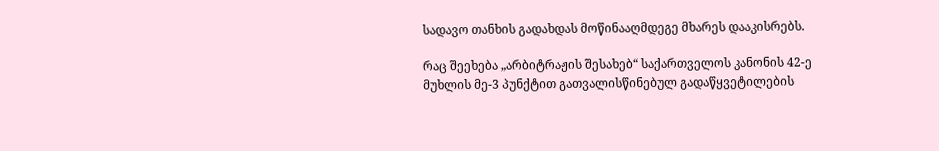სადავო თანხის გადახდას მოწინააღმდეგე მხარეს დააკისრებს.

რაც შეეხება „არბიტრაჟის შესახებ“ საქართველოს კანონის 42-ე მუხლის მე-3 პუნქტით გათვალისწინებულ გადაწყვეტილების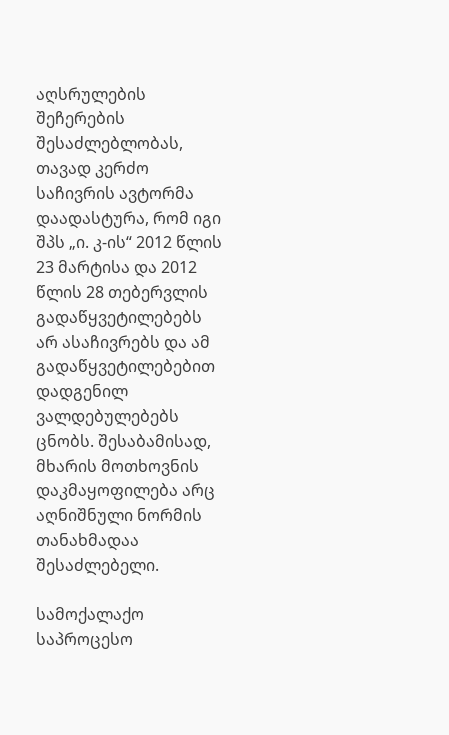აღსრულების შეჩერების შესაძლებლობას, თავად კერძო საჩივრის ავტორმა დაადასტურა, რომ იგი შპს „ი. კ-ის“ 2012 წლის 23 მარტისა და 2012 წლის 28 თებერვლის გადაწყვეტილებებს არ ასაჩივრებს და ამ გადაწყვეტილებებით დადგენილ ვალდებულებებს ცნობს. შესაბამისად, მხარის მოთხოვნის დაკმაყოფილება არც აღნიშნული ნორმის თანახმადაა შესაძლებელი.

სამოქალაქო საპროცესო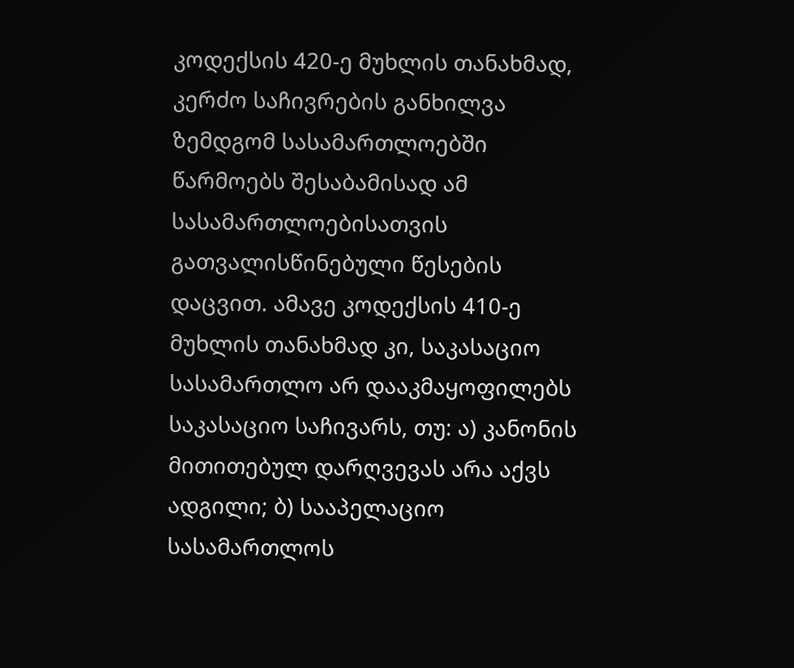კოდექსის 420-ე მუხლის თანახმად, კერძო საჩივრების განხილვა ზემდგომ სასამართლოებში წარმოებს შესაბამისად ამ სასამართლოებისათვის გათვალისწინებული წესების დაცვით. ამავე კოდექსის 410-ე მუხლის თანახმად კი, საკასაციო სასამართლო არ დააკმაყოფილებს საკასაციო საჩივარს, თუ: ა) კანონის მითითებულ დარღვევას არა აქვს ადგილი; ბ) სააპელაციო სასამართლოს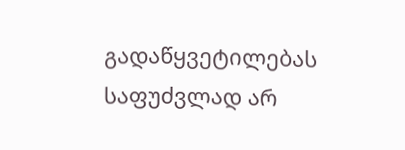გადაწყვეტილებას საფუძვლად არ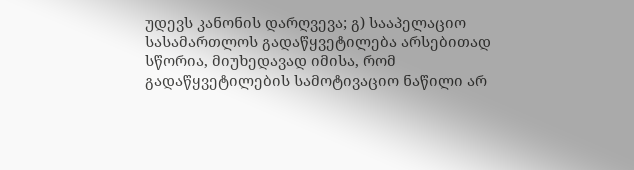უდევს კანონის დარღვევა; გ) სააპელაციო სასამართლოს გადაწყვეტილება არსებითად სწორია, მიუხედავად იმისა, რომ გადაწყვეტილების სამოტივაციო ნაწილი არ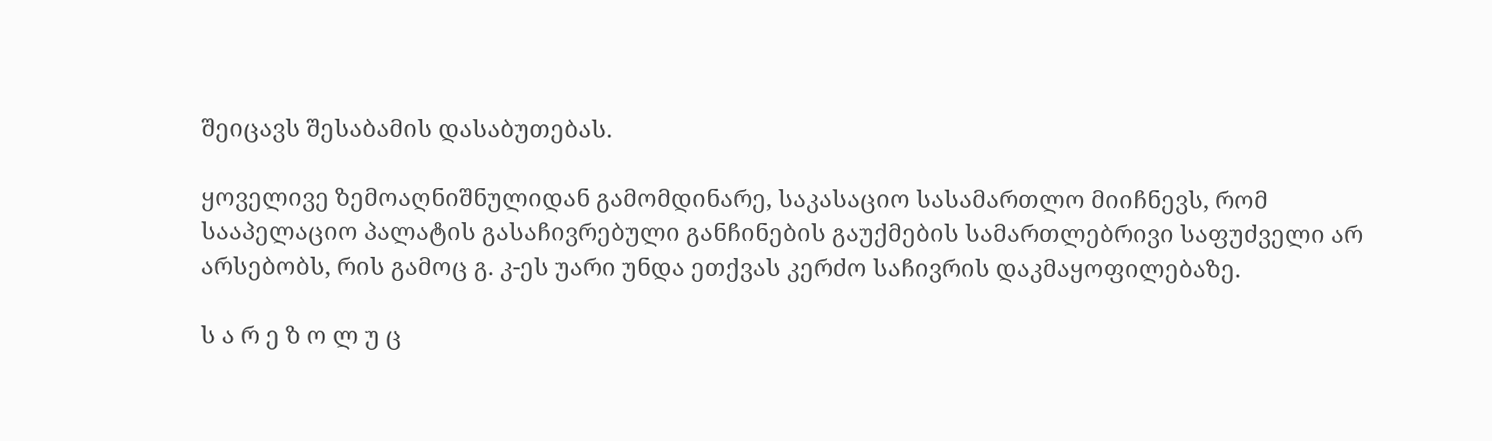შეიცავს შესაბამის დასაბუთებას.

ყოველივე ზემოაღნიშნულიდან გამომდინარე, საკასაციო სასამართლო მიიჩნევს, რომ სააპელაციო პალატის გასაჩივრებული განჩინების გაუქმების სამართლებრივი საფუძველი არ არსებობს, რის გამოც გ. კ-ეს უარი უნდა ეთქვას კერძო საჩივრის დაკმაყოფილებაზე.

ს ა რ ე ზ ო ლ უ ც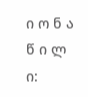ი ო ნ ა წ ი ლ ი: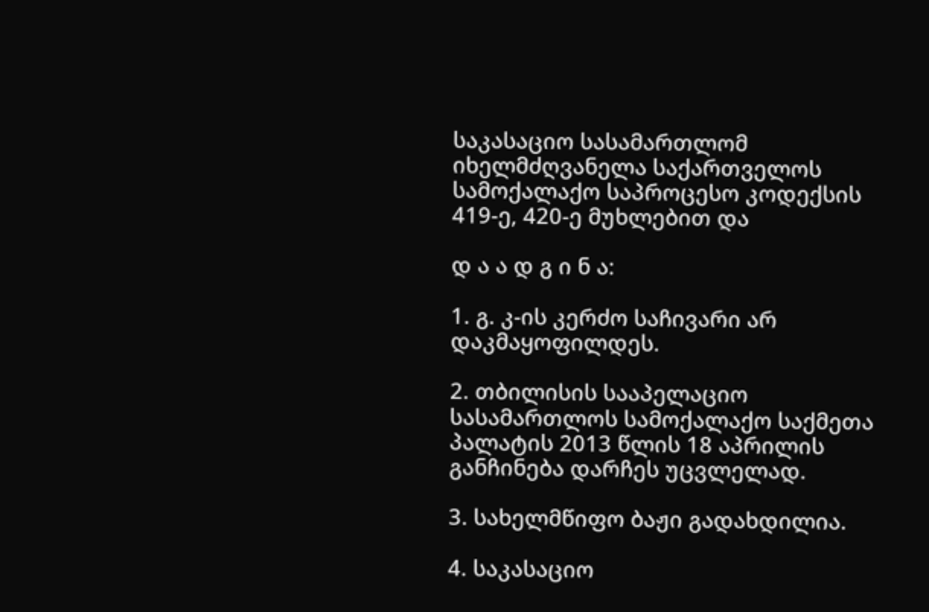საკასაციო სასამართლომ იხელმძღვანელა საქართველოს სამოქალაქო საპროცესო კოდექსის 419-ე, 420-ე მუხლებით და

დ ა ა დ გ ი ნ ა:

1. გ. კ-ის კერძო საჩივარი არ დაკმაყოფილდეს.

2. თბილისის სააპელაციო სასამართლოს სამოქალაქო საქმეთა პალატის 2013 წლის 18 აპრილის განჩინება დარჩეს უცვლელად.

3. სახელმწიფო ბაჟი გადახდილია.

4. საკასაციო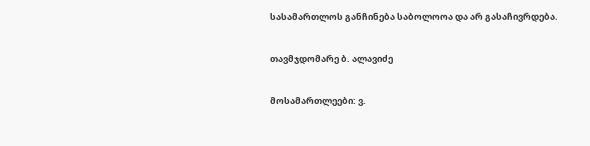სასამართლოს განჩინება საბოლოოა და არ გასაჩივრდება.

თავმჯდომარე ბ. ალავიძე

მოსამართლეები: ვ.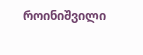როინიშვილი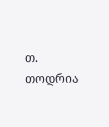თ. თოდრია